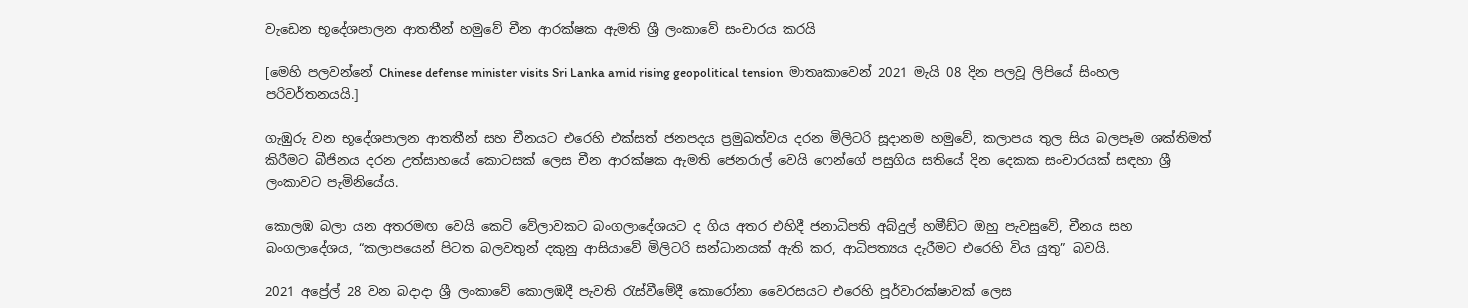වැඩෙන භූදේශපාලන ආතතීන් හමුවේ චීන ආරක්ෂක ඇමති ශ්‍රී ලංකාවේ සංචාරය කරයි

[මෙහි පලවන්නේ Chinese defense minister visits Sri Lanka amid rising geopolitical tension  මාතෘකාවෙන් 2021 මැයි 08 දින පලවූ ලිපියේ සිංහල පරිවර්තනයයි.]

ගැඹුරු වන භූදේශපාලන ආතතීන් සහ චීනයට එරෙහි එක්සත් ජනපදය ප්‍රමුඛත්වය දරන මිලිටරි සූදානම හමුවේ, කලාපය තුල සිය බලපෑම ශක්තිමත් කිරීමට බීජිනය දරන උත්සාහයේ කොටසක් ලෙස චීන ආරක්ෂක ඇමති ජෙනරාල් වෙයි ෆෙන්ගේ පසුගිය සතියේ දින දෙකක සංචාරයක් සඳහා ශ්‍රී ලංකාවට පැමිනියේය.

කොලඹ බලා යන අතරමඟ වෙයි කෙටි වේලාවකට බංගලාදේශයට ද ගිය අතර එහිදී ජනාධිපති අබ්දුල් හමීඩ්ට ඔහු පැවසුවේ, චීනය සහ බංගලාදේශය, “කලාපයෙන් පිටත බලවතුන් දකුනු ආසියාවේ මිලිටරි සන්ධානයක් ඇති කර, ආධිපත්‍යය දැරීමට ‌එරෙහි විය යුතු” බවයි.

2021 අප්‍රේල් 28 වන බදාදා ශ්‍රී ලංකාවේ කොලඹදී පැවති රැස්වීමේදී කොරෝනා වෛරසයට එරෙහි පූර්වාරක්ෂාවක් ලෙස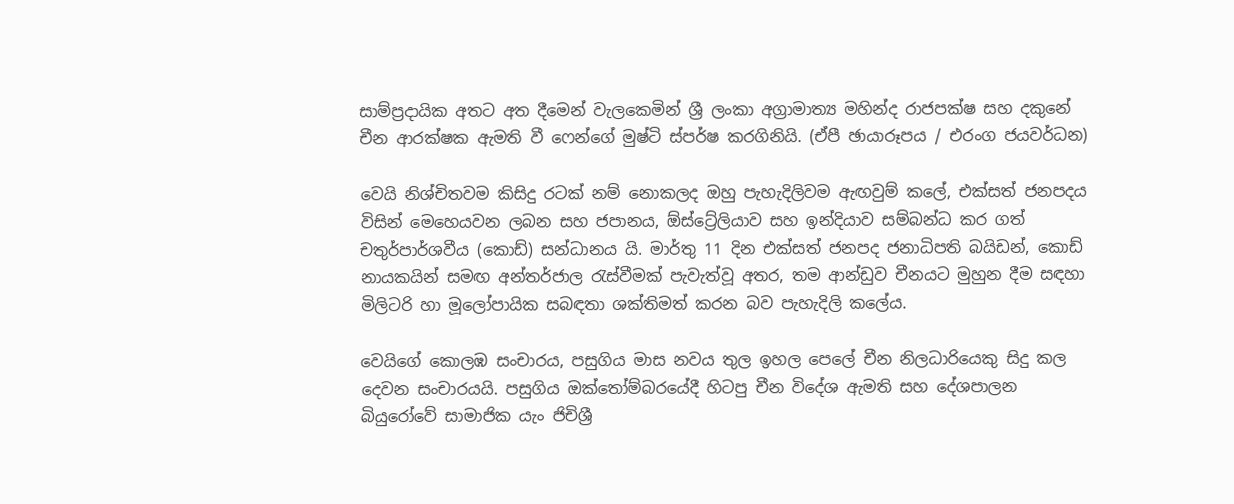සාම්ප්‍රදායික අතට අත දීමෙන් වැලකෙමින් ශ්‍රී ලංකා අග්‍රාමාත්‍ය මහින්ද රාජපක්ෂ සහ දකුනේ චීන ආරක්ෂක ඇමති වී ෆෙන්ගේ මුෂ්ටි ස්පර්ෂ කරගිනියි. (ඒපී ඡායාරූපය / එරංග ජයවර්ධන)

වෙයි නිශ්චිතවම කිසිදු රටක් නම් නොකලද ඔහු පැහැදිලිවම ඇඟවුම් කලේ, එක්සත් ජනපදය විසින් මෙහෙයවන ලබන සහ ජපානය, ඕස්ට්‍රේලියාව සහ ඉන්දියාව සම්බන්ධ කර ගත් චතුර්පාර්ශවීය (කොඩ්) සන්ධානය යි. මාර්තු 11 දින එක්සත් ජනපද ජනාධිපති බයිඩන්, කොඩ් නායකයින් සමඟ අන්තර්ජාල රැස්වීමක් පැවැත්වූ අතර, තම ආන්ඩුව චීනයට මුහුන දීම සඳහා මිලිටරි හා මූලෝපායික සබඳතා ශක්තිමත් කරන බව පැහැදිලි කලේය.

වෙයිගේ කොලඹ සංචාරය, පසුගිය මාස නවය තුල ඉහල පෙලේ චීන නිලධාරියෙකු සිදු කල දෙවන සංචාරයයි. පසුගිය ඔක්තෝම්බරයේදී හිටපු චීන විදේශ ඇමති සහ දේශපාලන බියුරෝවේ සාමාජික යැං ජිචිශ්‍රී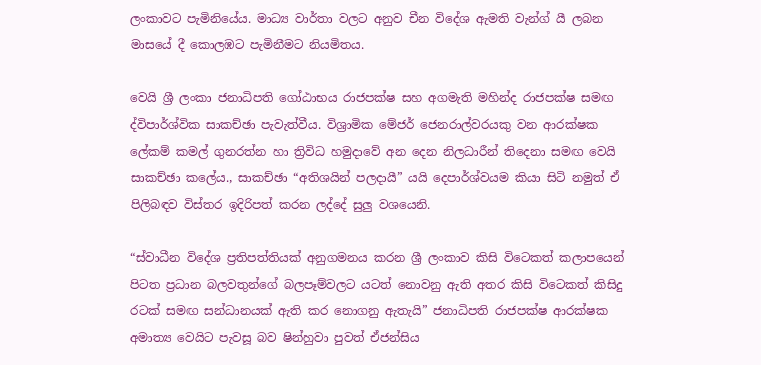ලංකාවට පැමිනියේය. මාධ්‍ය වාර්තා වලට අනුව චීන විදේශ ඇමති වැන්ග් යී ලබන මාසයේ දී කොලඹට පැමිනීමට නියමිතය.

වෙයි ශ්‍රී ලංකා ජනාධිපති ගෝඨාභය රාජපක්ෂ සහ අගමැති මහින්ද රාජපක්ෂ සමඟ ද්විපාර්ශ්වික සාකච්ඡා පැවැත්වීය. විශ්‍රාමික මේජර් ජෙනරාල්වරයකු වන ආරක්ෂක ලේකම් කමල් ගුනරත්න හා ත්‍රිවිධ හමුදාවේ අන දෙන නිලධාරීන් තිදෙනා සමඟ වෙයි සාකච්ඡා කලේය., සාකච්ඡා “අතිශයින් පලදායී” යයි දෙපාර්ශ්වයම කියා සිටි නමුත් ඒ පිලිබඳව විස්තර ඉදිරිපත් කරන ලද්දේ සුලු වශයෙනි.

“ස්වාධීන විදේශ ප්‍රතිපත්තියක් අනුගමනය කරන ශ්‍රී ලංකාව කිසි විටෙකත් කලාපයෙන් පිටත ප්‍රධාන බලවතුන්ගේ බලපෑම්වලට යටත් නොවනු ඇති අතර කිසි විටෙකත් කිසිදු රටක් සමඟ සන්ධානයක් ඇති කර නොගනු ඇතැයි” ජනාධිපති රාජපක්ෂ ආරක්ෂක අමාත්‍ය වෙයිට පැවසූ බව ෂින්හුවා පුවත් ඒජන්සිය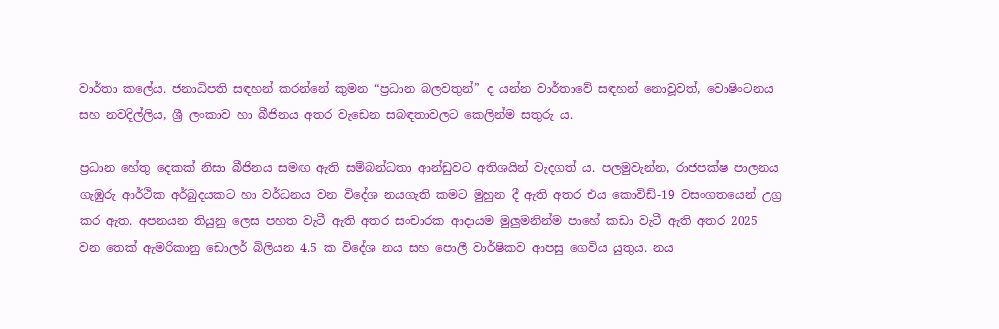වාර්තා කලේය. ජනාධිපති සඳහන් කරන්නේ කුමන “ප්‍රධාන බලවතුන්” ද යන්න වාර්තාවේ සඳහන් නොවූවත්, වොෂිංටනය සහ නවදිල්ලිය, ශ්‍රී ලංකාව හා බීජිනය අතර වැඩෙන සබඳතාවලට කෙලින්ම සතුරු ය.

ප්‍රධාන හේතු දෙකක් නිසා බීජිනය සමඟ ඇති සම්බන්ධතා ආන්ඩුවට අතිශයින් වැදගත් ය. පලමුවැන්න, රාජපක්ෂ පාලනය ගැඹුරු ආර්ථික අර්බුදයකට හා වර්ධනය වන විදේශ නයගැති කමට මුහුන දී ඇති අතර එය කොවිඩ්-19 වසංගතයෙන් උග්‍ර කර ඇත. අපනයන තියුනු ලෙස පහත වැටී ඇති අතර සංචාරක ආදායම මුලුමනින්ම පාහේ කඩා වැටී ඇති අතර 2025 වන තෙක් ඇමරිකානු ඩොලර් බිලියන 4.5 ක විදේශ නය සහ පොලී වාර්ෂිකව ආපසු ගෙවිය යුතුය. නය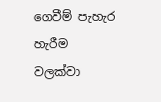ගෙවීම් පැහැර හැරීම වලක්වා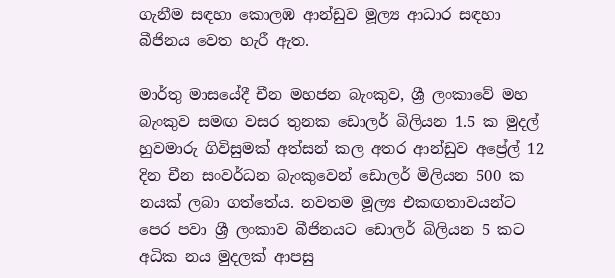ගැනීම සඳහා කොලඹ ආන්ඩුව මූල්‍ය ආධාර සඳහා බීජිනය වෙත හැරී ඇත.

මාර්තු මාසයේදී චීන මහජන බැංකුව, ශ්‍රී ලංකාවේ මහ බැංකුව සමඟ වසර තුනක ඩොලර් බිලියන 1.5 ක මුදල් හුවමාරු ගිවිසුමක් අත්සන් කල අතර ආන්ඩුව අප්‍රේල් 12 දින චීන සංවර්ධන බැංකුවෙන් ඩොලර් මිලියන 500 ක නයක් ලබා ගත්තේය. නවතම මූල්‍ය එකඟතාවයන්ට පෙර පවා ශ්‍රී ලංකාව බීජිනයට ඩොලර් බිලියන 5 කට අධික නය මුදලක් ආපසු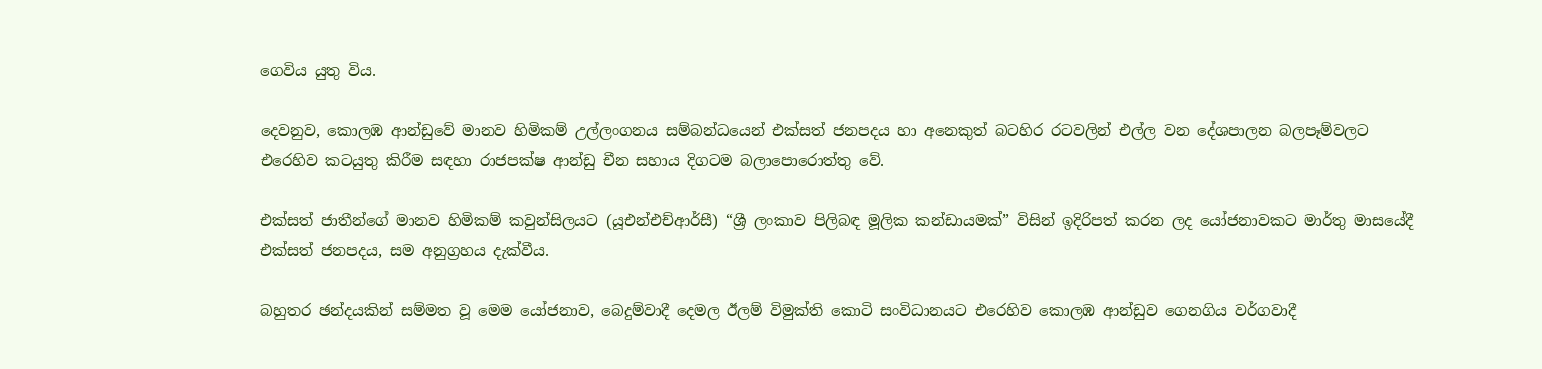ගෙවිය යුතු විය.

දෙවනුව, කොලඹ ආන්ඩුවේ මානව හිමිකම් උල්ලංගනය සම්බන්ධයෙන් එක්සත් ජනපදය හා අනෙකුත් බටහිර රටවලින් එල්ල වන දේශපාලන බලපෑම්වලට එරෙහිව කටයුතු කිරීම සඳහා රාජපක්ෂ ආන්ඩු චීන සහාය දිගටම බලාපොරොත්තු වේ.

එක්සත් ජාතීන්ගේ මානව හිමිකම් කවුන්සිලයට (යූඑන්එච්ආර්සී) “ශ්‍රී ලංකාව පිලිබඳ මූලික කන්ඩායමක්” විසින් ඉදිරිපත් කරන ලද යෝජනාවකට මාර්තු මාසයේදී එක්සත් ජනපදය, සම අනුග්‍රහය දැක්වීය.

බහුතර ඡන්දයකින් සම්මත වූ මෙම යෝජනාව, බෙදුම්වාදී දෙමල ඊලම් විමුක්ති කොටි සංවිධානයට එරෙහිව කොලඹ ආන්ඩුව ගෙනගිය වර්ගවාදී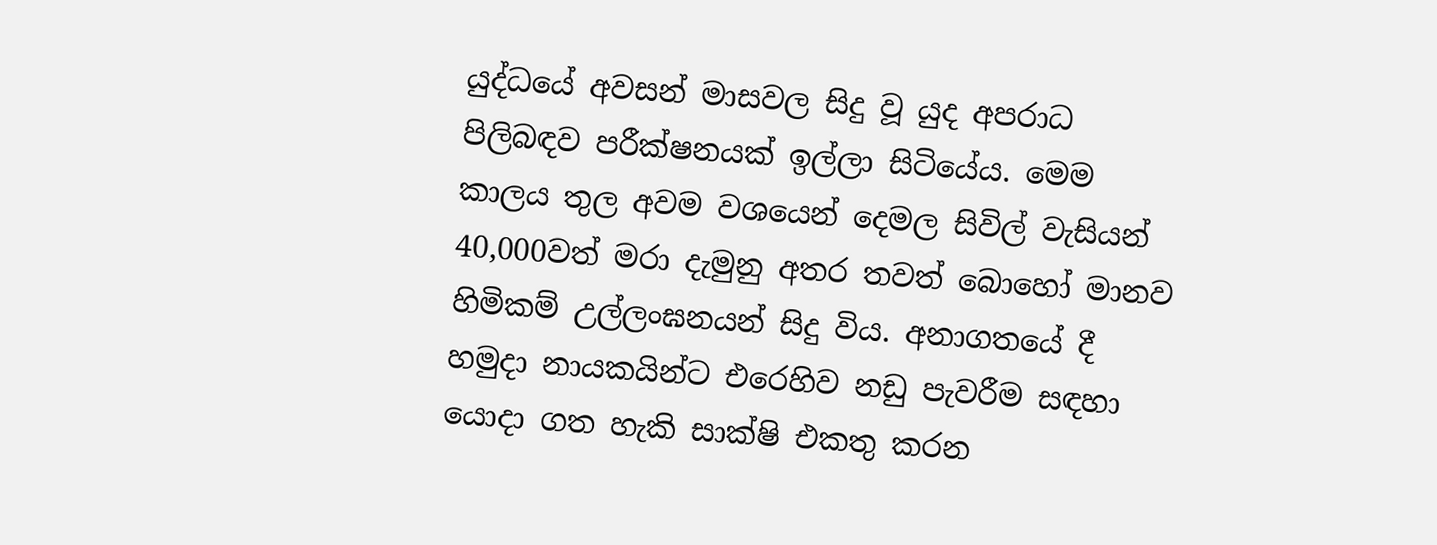යුද්ධයේ අවසන් මාසවල සිදු වූ යුද අපරාධ පිලිබඳව පරීක්ෂනයක් ඉල්ලා සිටියේය. මෙම කාලය තුල අවම වශයෙන් දෙමල සිවිල් වැසියන් 40,000වත් මරා දැමුනු අතර තවත් බොහෝ මානව හිමිකම් උල්ලංඝනයන් සිදු විය. අනාගතයේ දී හමුදා නායකයින්ට එරෙහිව නඩු පැවරීම සඳහා යොදා ගත හැකි සාක්ෂි එකතු කරන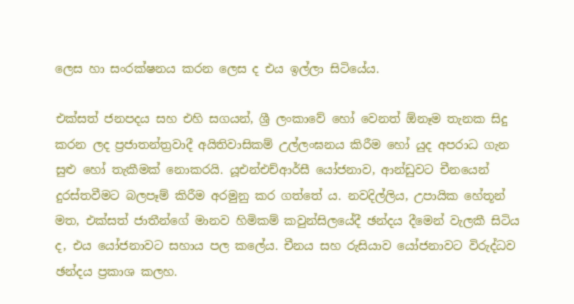ලෙස හා සංරක්ෂනය කරන ලෙස ද එය ඉල්ලා සිටියේය.

එක්සත් ජනපදය සහ එහි සගයන්, ශ්‍රී ලංකාවේ හෝ වෙනත් ඕනෑම තැනක සිදු කරන ලද ප්‍රජාතන්ත්‍රවාදී අයිතිවාසිකම් උල්ලංඝනය කිරීම හෝ යුද අපරාධ ගැන සුළු හෝ තැකීමක් නොකරයි. යූඑන්එච්ආර්සී යෝජනාව, ආන්ඩුවට චීනයෙන් දුරස්තවීමට බලපෑම් කිරීම අරමුනු කර ගත්තේ ය. නවදිල්ලිය, උපායික හේතූන් මත, එක්සත් ජාතීන්ගේ මානව හිමිකම් කවුන්සිලයේදී ඡන්දය දීමෙන් වැලකී සිටිය ද, එය යෝජනාවට සහාය පල කලේය. චීනය සහ රුසියාව යෝජනාවට විරුද්ධව ඡන්දය ප්‍රකාශ කලහ.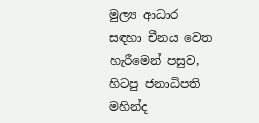මුල්‍ය ආධාර සඳහා චීනය වෙත හැරීමෙන් පසුව, හිටපු ජනාධිපති මහින්ද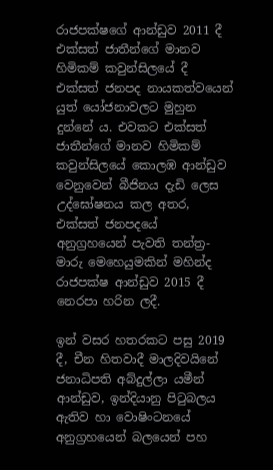රාජපක්ෂගේ ආන්ඩුව 2011 දී එක්සත් ජාතීන්ගේ මානව හිමිකම් කවුන්සිලයේ දී එක්සත් ජනපද නායකත්වයෙන් යුත් යෝජනාවලට මුහුන දුන්නේ ය. එවකට එක්සත් ජාතීන්ගේ මානව හිමිකම් කවුන්සිලයේ කොලඹ ආන්ඩුව වෙනුවෙන් බීජිනය දැඩි ලෙස උද්ඝෝෂනය කල අතර, එක්සත් ජනපදයේ අනුග්‍රහයෙන් පැවති තන්ත්‍ර-මාරු මෙහෙයුමකින් මහින්ද රාජපක්ෂ ආන්ඩුව 2015 දී නෙරපා හරින ලදී.

ඉන් වසර හතරකට පසු 2019 දී, චීන හිතවාදී මාලදිවයිනේ ජනාධිපති අබ්දුල්ලා යමීන් ආන්ඩුව, ඉන්දියානු පිටුබලය ඇතිව හා වොෂිංටනයේ අනුග්‍රහයෙන් බලයෙන් පහ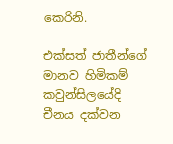කෙරිනි.

එක්සත් ජාතීන්ගේ මානව හිමිකම් කවුන්සිලයේදි චීනය දක්වන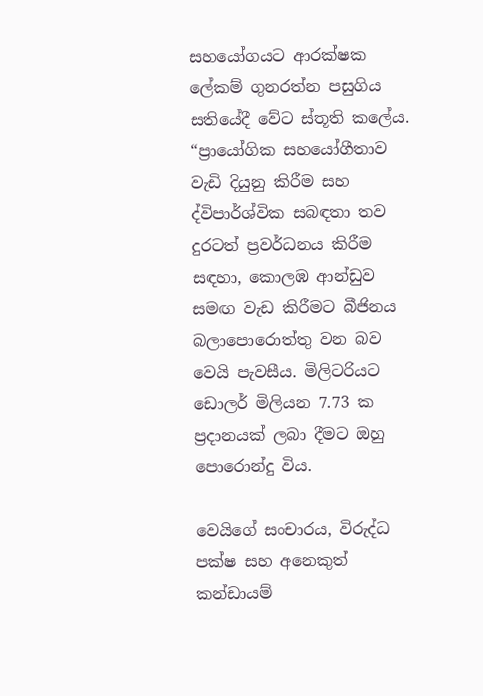සහයෝගයට ආරක්ෂක ලේකම් ගුනරත්න පසුගිය සතියේදී වේට ස්තූති කලේය. “ප්‍රායෝගික සහයෝගීතාව වැඩි දියුනු කිරීම සහ ද්විපාර්ශ්වික සබඳතා තව දුරටත් ප්‍රවර්ධනය කිරීම සඳහා, කොලඹ ආන්ඩුව සමඟ වැඩ කිරීමට බීජිනය බලාපොරොත්තු වන බව වෙයි පැවසීය. මිලිටරියට ඩොලර් මිලියන 7.73 ක ප්‍රදානයක් ලබා දීමට ඔහු පොරොන්දු විය.

වෙයිගේ සංචාරය, විරුද්ධ පක්ෂ සහ අනෙකුත් කන්ඩායම්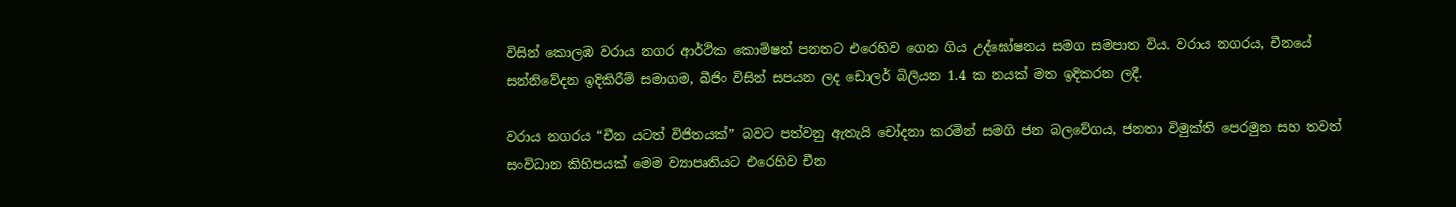විසින් කොලඹ වරාය නගර ආර්ථික කොමිෂන් පනතට එරෙහිව ගෙන ගිය උද්ඝෝෂනය සමග සමපාත විය. වරාය නගරය, චීනයේ සන්නිවේදන ඉදිකිරීම් සමාගම, බීජිං විසින් සපයන ලද ඩොලර් බිලියන 1.4 ක නයක් මත ඉදිකරන ලදී.

වරාය නගරය “චීන යටත් විජිතයක්” බවට පත්වනු ඇතැයි චෝදනා කරමින් සමගි ජන බලවේගය, ජනතා විමුක්ති පෙරමුන සහ තවත් සංවිධාන කිහිපයක් මෙම ව්‍යාපෘතියට එරෙහිව චීන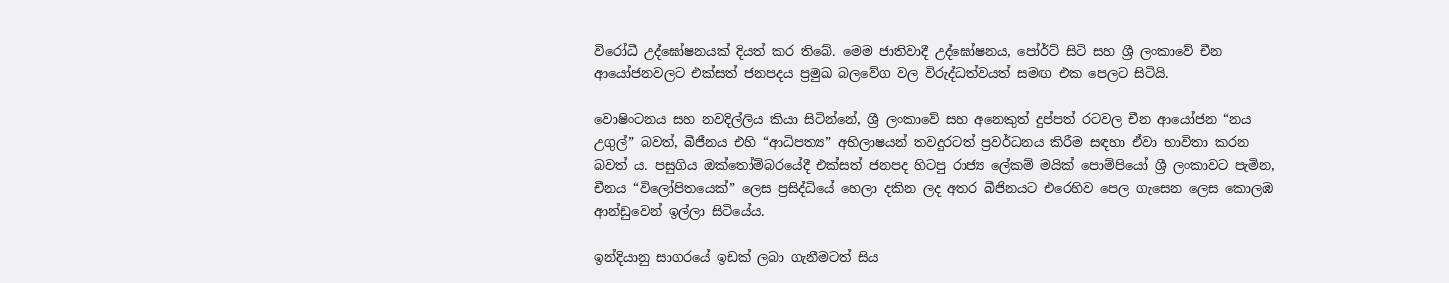විරෝධී උද්ඝෝෂනයක් දියත් කර තිබේ. මෙම ජාතිවාදී උද්ඝෝෂනය, පෝර්ට් සිටි සහ ශ්‍රී ලංකාවේ චීන ආයෝජනවලට එක්සත් ජනපදය ප්‍රමුඛ බලවේග වල විරුද්ධත්වයත් සමඟ එක පෙලට සිටියි.

වොෂිංටනය සහ නවදිල්ලිය කියා සිටින්නේ, ශ්‍රී ලංකාවේ සහ අනෙකුත් දුප්පත් රටවල චීන ආයෝජන “නය උගුල්” බවත්, බීජීනය එහි “ආධිපත්‍ය” අභිලාෂයන් තවදුරටත් ප්‍රවර්ධනය කිරීම සඳහා ඒවා භාවිතා කරන බවත් ය. පසුගිය ඔක්තෝම්බරයේදී එක්සත් ජනපද හිටපු රාජ්‍ය ලේකම් මයික් පොම්පියෝ ශ්‍රී ලංකාවට පැමින, චීනය “විලෝපිතයෙක්” ලෙස ප්‍රසිද්ධියේ හෙලා දකින ලද අතර බීජිනයට එරෙහිව පෙල ගැසෙන ලෙස කොලඹ ආන්ඩුවෙන් ඉල්ලා සිටියේය.

ඉන්දියානු සාගරයේ ඉඩක් ලබා ගැනීමටත් සිය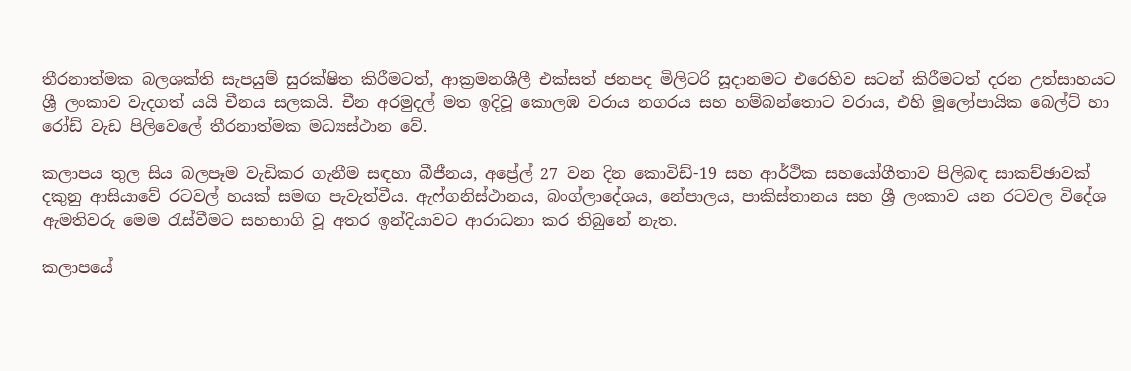තීරනාත්මක බලශක්ති සැපයුම් සුරක්ෂිත කිරීමටත්, ආක්‍රමනශීලී එක්සත් ජනපද මිලිටරි සූදානමට එරෙහිව සටන් කිරීමටත් දරන උත්සාහයට ශ්‍රී ලංකාව වැදගත් යයි චීනය සලකයි. චීන අරමුදල් මත ඉදිවූ කොලඹ වරාය නගරය සහ හම්බන්තොට වරාය, එහි මූලෝපායික බෙල්ට් හා රෝඩ් වැඩ පිලිවෙලේ තීරනාත්මක මධ්‍යස්ථාන වේ.

කලාපය තුල සිය බලපෑම වැඩිකර ගැනීම සඳහා බීජීනය, අප්‍රේල් 27 වන දින කොවිඩ්-19 සහ ආර්ථික සහයෝගීතාව පිලිබඳ සාකච්ඡාවක් දකුනු ආසියාවේ රටවල් හයක් සමඟ පැවැත්වීය. ඇෆ්ගනිස්ථානය, බංග්ලාදේශය, නේපාලය, පාකිස්තානය සහ ශ්‍රී ලංකාව යන රටවල විදේශ ඇමතිවරු මෙම රැස්වීමට සහභාගි වූ අතර ඉන්දියාවට ආරාධනා කර තිබුනේ නැත.

කලාපයේ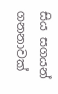සිය සගයන් ගනනාවක්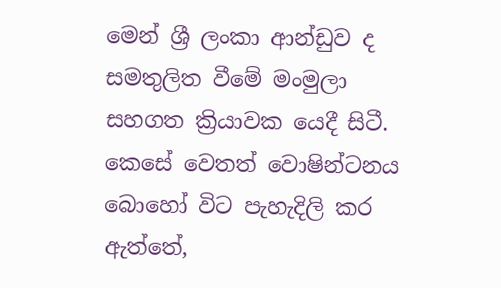මෙන් ශ්‍රී ලංකා ආන්ඩුව ද සමතුලිත වීමේ මංමුලා සහගත ක්‍රියාවක යෙදී සිටී. කෙසේ වෙතත් වොෂින්ටනය බොහෝ විට පැහැදිලි කර ඇත්තේ,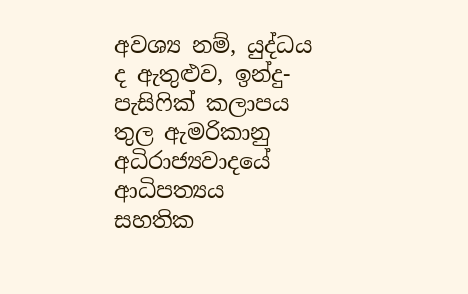අවශ්‍ය නම්, යුද්ධය ද ඇතුළුව, ඉන්දු-පැසිෆික් කලාපය තුල ඇමරිකානු අධිරාජ්‍යවාදයේ ආධිපත්‍යය සහතික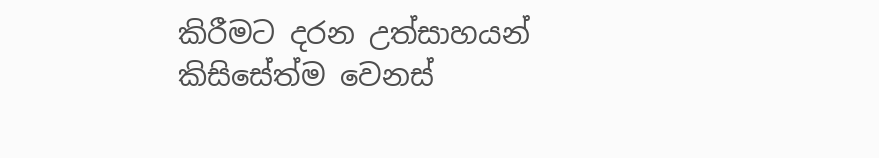කිරීමට දරන උත්සාහයන් කිසිසේත්ම වෙනස්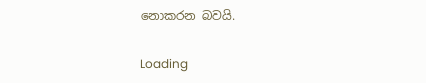නොකරන බවයි.

Loading